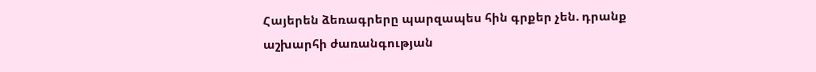Հայերեն ձեռագրերը պարզապես հին գրքեր չեն. դրանք աշխարհի ժառանգության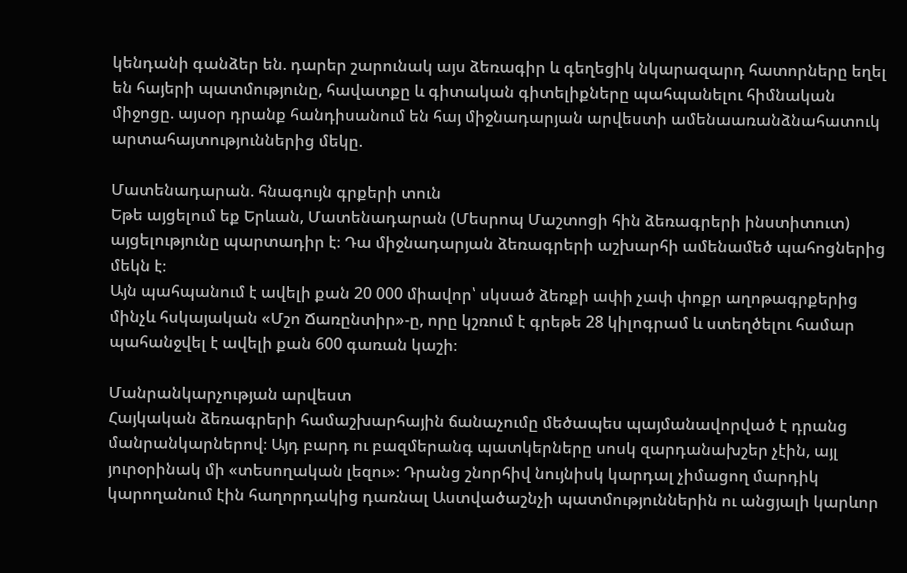կենդանի գանձեր են. դարեր շարունակ այս ձեռագիր և գեղեցիկ նկարազարդ հատորները եղել են հայերի պատմությունը, հավատքը և գիտական գիտելիքները պահպանելու հիմնական միջոցը. այսօր դրանք հանդիսանում են հայ միջնադարյան արվեստի ամենաառանձնահատուկ արտահայտություններից մեկը.

Մատենադարան. հնագույն գրքերի տուն
Եթե այցելում եք Երևան, Մատենադարան (Մեսրոպ Մաշտոցի հին ձեռագրերի ինստիտուտ) այցելությունը պարտադիր է։ Դա միջնադարյան ձեռագրերի աշխարհի ամենամեծ պահոցներից մեկն է։
Այն պահպանում է ավելի քան 20 000 միավոր՝ սկսած ձեռքի ափի չափ փոքր աղոթագրքերից մինչև հսկայական «Մշո Ճառընտիր»-ը, որը կշռում է գրեթե 28 կիլոգրամ և ստեղծելու համար պահանջվել է ավելի քան 600 գառան կաշի։

Մանրանկարչության արվեստ
Հայկական ձեռագրերի համաշխարհային ճանաչումը մեծապես պայմանավորված է դրանց մանրանկարներով։ Այդ բարդ ու բազմերանգ պատկերները սոսկ զարդանախշեր չէին, այլ յուրօրինակ մի «տեսողական լեզու»։ Դրանց շնորհիվ նույնիսկ կարդալ չիմացող մարդիկ կարողանում էին հաղորդակից դառնալ Աստվածաշնչի պատմություններին ու անցյալի կարևոր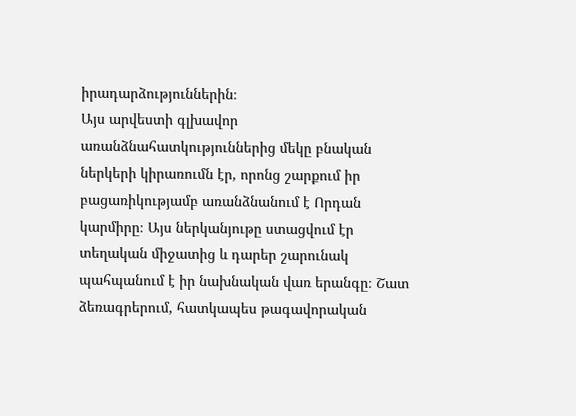իրադարձություններին։
Այս արվեստի գլխավոր առանձնահատկություններից մեկը բնական ներկերի կիրառումն էր, որոնց շարքում իր բացառիկությամբ առանձնանում է Որդան կարմիրը։ Այս ներկանյութը ստացվում էր տեղական միջատից և դարեր շարունակ պահպանում է իր նախնական վառ երանգը։ Շատ ձեռագրերում, հատկապես թագավորական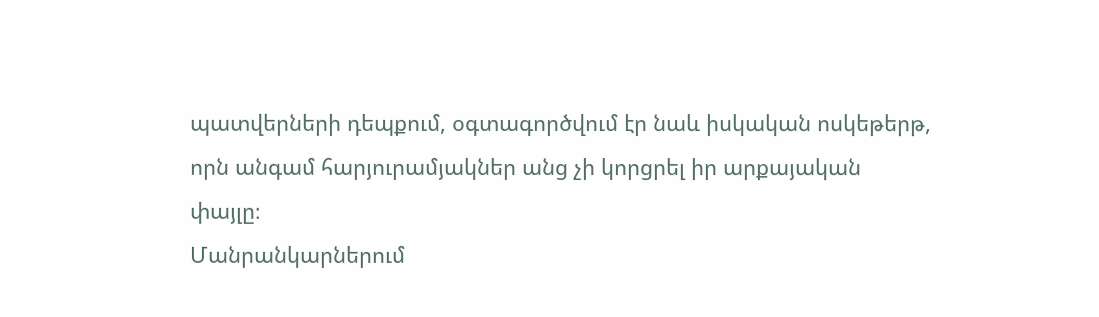պատվերների դեպքում, օգտագործվում էր նաև իսկական ոսկեթերթ, որն անգամ հարյուրամյակներ անց չի կորցրել իր արքայական փայլը։
Մանրանկարներում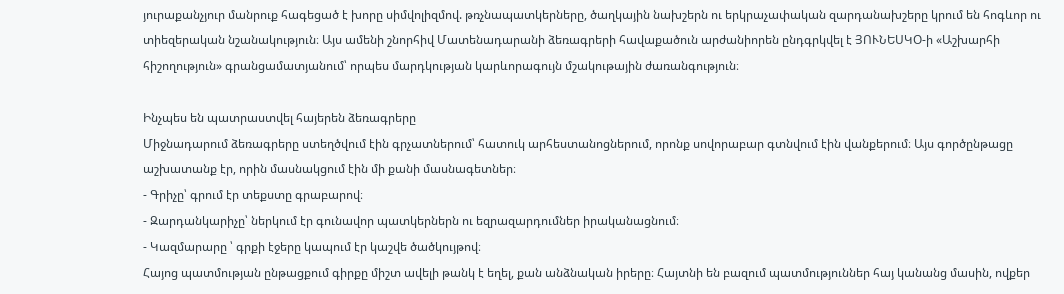յուրաքանչյուր մանրուք հագեցած է խորը սիմվոլիզմով. թռչնապատկերները, ծաղկային նախշերն ու երկրաչափական զարդանախշերը կրում են հոգևոր ու տիեզերական նշանակություն։ Այս ամենի շնորհիվ Մատենադարանի ձեռագրերի հավաքածուն արժանիորեն ընդգրկվել է ՅՈՒՆԵՍԿՕ-ի «Աշխարհի հիշողություն» գրանցամատյանում՝ որպես մարդկության կարևորագույն մշակութային ժառանգություն։

Ինչպես են պատրաստվել հայերեն ձեռագրերը
Միջնադարում ձեռագրերը ստեղծվում էին գրչատներում՝ հատուկ արհեստանոցներում, որոնք սովորաբար գտնվում էին վանքերում։ Այս գործընթացը աշխատանք էր, որին մասնակցում էին մի քանի մասնագետներ։
- Գրիչը՝ գրում էր տեքստը գրաբարով։
- Զարդանկարիչը՝ ներկում էր գունավոր պատկերներն ու եզրազարդումներ իրականացնում։
- Կազմարարը ՝ գրքի էջերը կապում էր կաշվե ծածկույթով։
Հայոց պատմության ընթացքում գիրքը միշտ ավելի թանկ է եղել, քան անձնական իրերը։ Հայտնի են բազում պատմություններ հայ կանանց մասին, ովքեր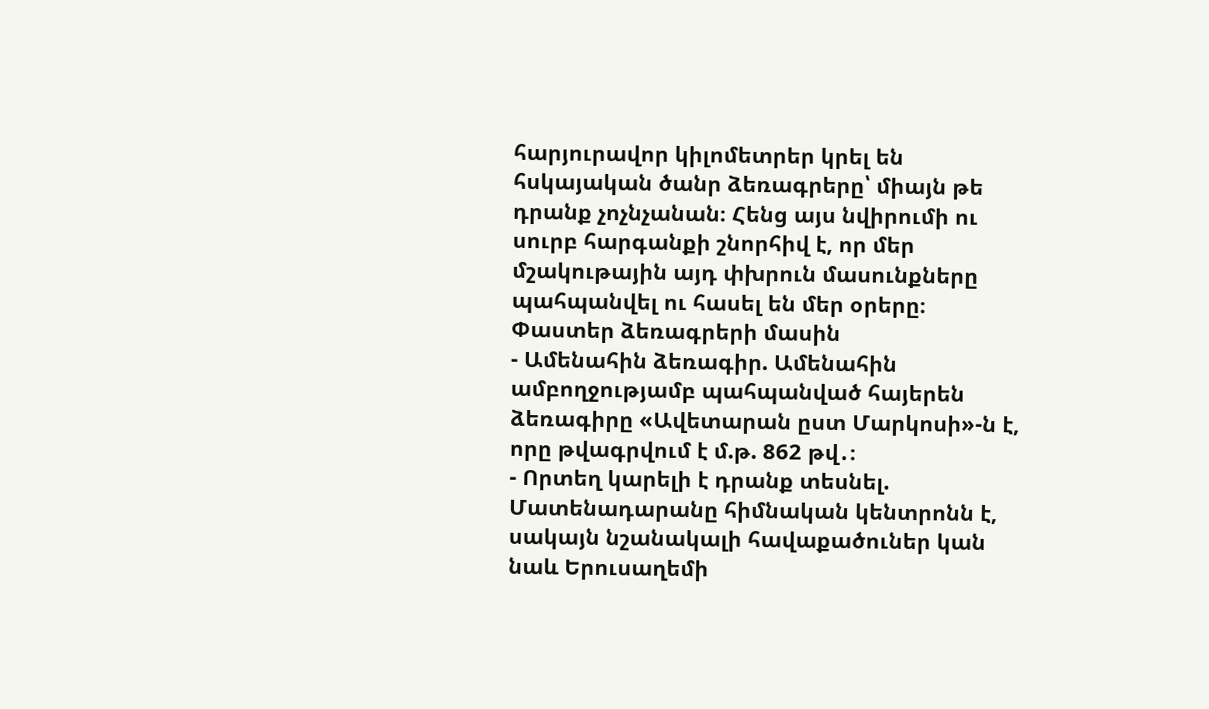հարյուրավոր կիլոմետրեր կրել են հսկայական ծանր ձեռագրերը՝ միայն թե դրանք չոչնչանան։ Հենց այս նվիրումի ու սուրբ հարգանքի շնորհիվ է, որ մեր մշակութային այդ փխրուն մասունքները պահպանվել ու հասել են մեր օրերը։
Փաստեր ձեռագրերի մասին
- Ամենահին ձեռագիր. Ամենահին ամբողջությամբ պահպանված հայերեն ձեռագիրը «Ավետարան ըստ Մարկոսի»-ն է, որը թվագրվում է մ.թ. 862 թվ․։
- Որտեղ կարելի է դրանք տեսնել. Մատենադարանը հիմնական կենտրոնն է, սակայն նշանակալի հավաքածուներ կան նաև Երուսաղեմի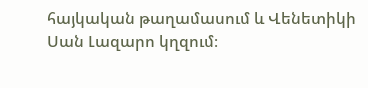հայկական թաղամասում և Վենետիկի Սան Լազարո կղզում։